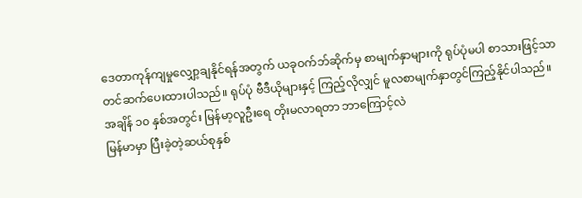ဒေတာကုန်ကျမှုလျှော့ချနိုင်ရန်အတွက် ယခုဝက်ဘ်ဆိုက်မှ စာမျက်နှာများကို ရုပ်ပုံမပါ စာသားဖြင့်သာတင်ဆက်ပေးထားပါသည်။ ရုပ်ပုံ ဗီဒီယိုများနှင့် ကြည့်လိုလျှင် မူလစာမျက်နှာတွင်ကြည့်နိုင်ပါသည်။
အချိန် ၁၀ နှစ်အတွင်း မြန်မာ့လူဦးရေ တိုးမလာရတာ ဘာကြောင့်လဲ
မြန်မာမှာ ပြီးခဲ့တဲ့ဆယ်စုနှစ်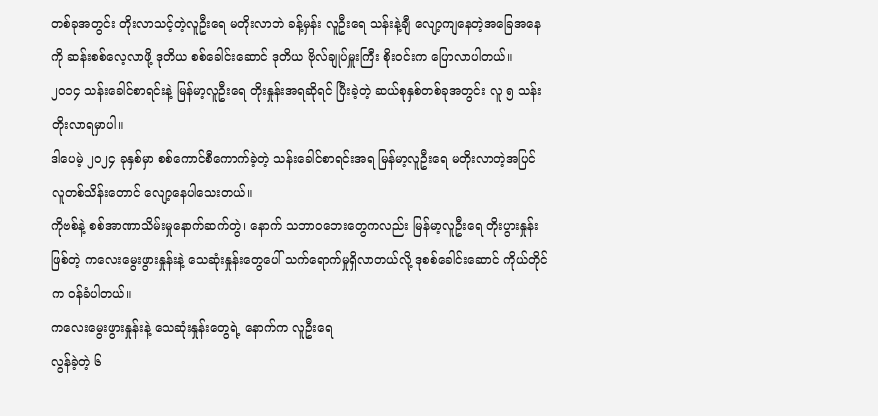တစ်ခုအတွင်း တိုးလာသင့်တဲ့လူဦးရေ မတိုးလာဘဲ ခန့်မှန်း လူဦးရေ သန်းနဲ့ချီ လျော့ကျနေတဲ့အခြေအနေကို ဆန်းစစ်လေ့လာဖို့ ဒုတိယ စစ်ခေါင်းဆောင် ဒုတိယ ဗိုလ်ချုပ်မှူးကြီး စိုးဝင်းက ပြောလာပါတယ်။
၂၀၁၄ သန်းခေါင်စာရင်းနဲ့ မြန်မာ့လူဦးရေ တိုးနှုန်းအရဆိုရင် ပြီးခဲ့တဲ့ ဆယ်စုနှစ်တစ်ခုအတွင်း လူ ၅ သန်းတိုးလာရမှာပါ။
ဒါပေမဲ့ ၂၀၂၄ ခုနှစ်မှာ စစ်ကောင်စီကောက်ခဲ့တဲ့ သန်းခေါင်စာရင်းအရ မြန်မာ့လူဦးရေ မတိုးလာတဲ့အပြင် လူတစ်သိန်းတောင် လျော့နေပါသေးတယ်။
ကိုဗစ်နဲ့ စစ်အာဏာသိမ်းမှုနောက်ဆက်တွဲ၊ နောက် သဘာဝဘေးတွေကလည်း မြန်မာ့လူဦးရေ တိုးပွားနှုန်းဖြစ်တဲ့ ကလေးမွေးဖွားနှုန်းနဲ့ သေဆုံးနှုန်းတွေပေါ် သက်ရောက်မှုရှိလာတယ်လို့ ဒုစစ်ခေါင်းဆောင် ကိုယ်တိုင်က ဝန်ခံပါတယ်။
ကလေးမွေးဖွားနှုန်းနဲ့ သေဆုံးနှုန်းတွေရဲ့ နောက်က လူဦးရေ
လွန်ခဲ့တဲ့ ၆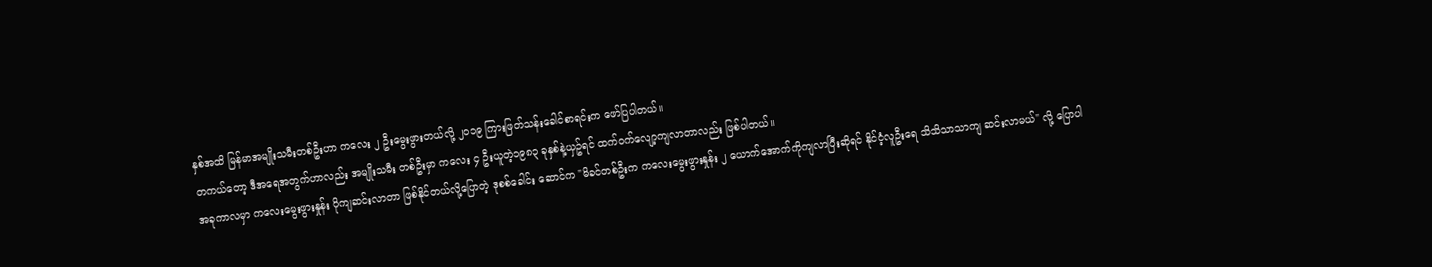နှစ်အထိ မြန်မာအမျိုးသမီးတစ်ဦးဟာ ကလေး ၂ ဦးမွေးဖွားတယ်လို့ ၂၀၁၉ ကြားဖြတ်သန်းခေါင်စာရင်းက ဖော်ပြပါတယ်။
တကယ်တော့ ဒီအရေအတွက်ဟာလည်း အမျိုးသမီး တစ်ဦးမှာ ကလေး ၄ ဦးယူတဲ့၁၉၈၃ ခုနှစ်နဲ့ယှဥ်ရင် ထက်ဝက်လျော့ကျလာတာလည်း ဖြစ်ပါတယ်။
အခုကာလမှာ ကလေးမွေးဖွားနှုန်း ပိုကျဆင်းလာတာ ဖြစ်နိုင်တယ်လို့ပြောတဲ့ ဒုစစ်ခေါင်း ဆောင်က "မိခင်တစ်ဦးက ကလေးမွေးဖွားနှုန်း ၂ ယောက်အောက်ကိုကျလာပြီးဆိုရင် နိုင်ငံ့လူဦးရေ သိသိသာသာကျ ဆင်းလာမယ်" လို့ ပြောပါ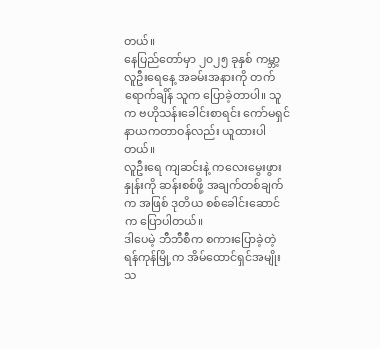တယ်။
နေပြည်တော်မှာ ၂၀၂၅ ခုနှစ် ကမ္ဘာ့လူဦးရေနေ့ အခမ်းအနားကို တက်ရောက်ချိန် သူက ပြောခဲ့တာပါ။ သူက ဗဟိုသန်းခေါင်းစာရင်း ကော်မရှင် နာယကတာဝန်လည်း ယူထားပါတယ်။
လူဦးရေ ကျဆင်းနဲ့ ကလေးမွေးဖွားနှုန်းကို ဆန်းစစ်ဖို့ အချက်တစ်ချက်က အဖြစ် ဒုတိယ စစ်ခေါင်းဆောင်က ပြောပါတယ်။
ဒါပေမဲ့ ဘီဘီစီက စကားပြောခဲ့တဲ့ ရန်ကုန်မြို့က အိမ်ထောင်ရှင်အမျိုးသ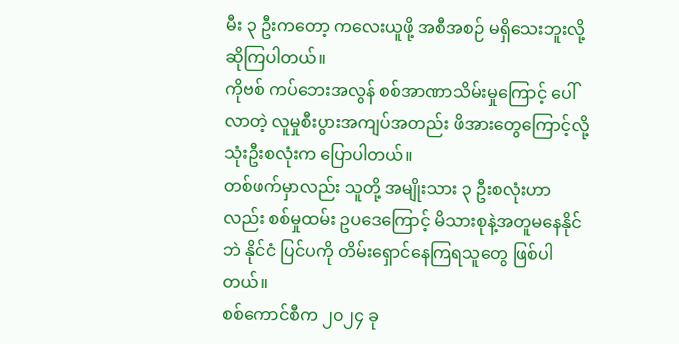မီး ၃ ဦးကတော့ ကလေးယူဖို့ အစီအစဉ် မရှိသေးဘူးလို့ ဆိုကြပါတယ်။
ကိုဗစ် ကပ်ဘေးအလွန် စစ်အာဏာသိမ်းမှုကြောင့် ပေါ်လာတဲ့ လူမှုစီးပွားအကျပ်အတည်း ဖိအားတွေကြောင့်လို့ သုံးဦးစလုံးက ပြောပါတယ်။
တစ်ဖက်မှာလည်း သူတို့ အမျိုးသား ၃ ဦးစလုံးဟာလည်း စစ်မှုထမ်း ဥပဒေကြောင့် မိသားစုနဲ့အတူမနေနိုင်ဘဲ နိုင်ငံ ပြင်ပကို တိမ်းရှောင်နေကြရသူတွေ ဖြစ်ပါတယ်။
စစ်ကောင်စီက ၂၀၂၄ ခု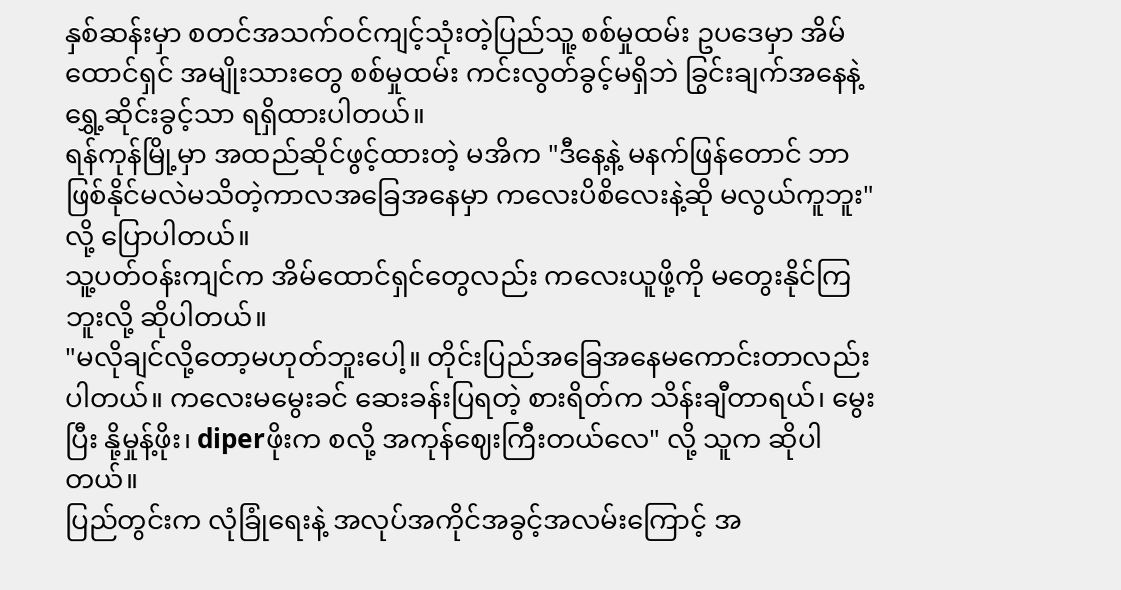နှစ်ဆန်းမှာ စတင်အသက်ဝင်ကျင့်သုံးတဲ့ပြည်သူ့ စစ်မှုထမ်း ဥပဒေမှာ အိမ်ထောင်ရှင် အမျိုးသားတွေ စစ်မှုထမ်း ကင်းလွတ်ခွင့်မရှိဘဲ ခြွင်းချက်အနေနဲ့ ရွှေ့ဆိုင်းခွင့်သာ ရရှိထားပါတယ်။
ရန်ကုန်မြို့မှာ အထည်ဆိုင်ဖွင့်ထားတဲ့ မအိက "ဒီနေ့နဲ့ မနက်ဖြန်တောင် ဘာဖြစ်နိုင်မလဲမသိတဲ့ကာလအခြေအနေမှာ ကလေးပိစိလေးနဲ့ဆို မလွယ်ကူဘူး" လို့ ပြောပါတယ်။
သူ့ပတ်ဝန်းကျင်က အိမ်ထောင်ရှင်တွေလည်း ကလေးယူဖို့ကို မတွေးနိုင်ကြဘူးလို့ ဆိုပါတယ်။
"မလိုချင်လို့တော့မဟုတ်ဘူးပေါ့။ တိုင်းပြည်အခြေအနေမကောင်းတာလည်းပါတယ်။ ကလေးမမွေးခင် ဆေးခန်းပြရတဲ့ စားရိတ်က သိန်းချီတာရယ်၊ မွေးပြီး နို့မှုန့်ဖိုး၊ diperဖိုးက စလို့ အကုန်ဈေးကြီးတယ်လေ" လို့ သူက ဆိုပါတယ်။
ပြည်တွင်းက လုံခြုံရေးနဲ့ အလုပ်အကိုင်အခွင့်အလမ်းကြောင့် အ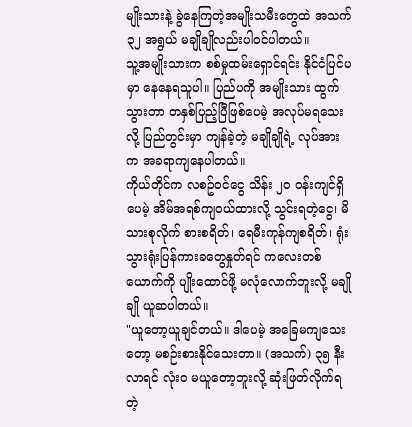မျိုးသားနဲ့ ခွဲနေကြတဲ့အမျိုးသမီးတွေထဲ အသက် ၃၂ အရွယ် မချိုချိုလည်းပါဝင်ပါတယ်။
သူ့အမျိုးသားက စစ်မှုထမ်းရှောင်ရင်း နိုင်ငံပြင်ပမှာ နေနေရသူပါ။ ပြည်ပကို အမျိုးသား ထွက်သွားတာ တနှစ်ပြည့်ပြီဖြစ်ပေမဲ့ အလုပ်မရသေးလို့ ပြည်တွင်းမှာ ကျန်ခဲ့တဲ့ မချိုချိုရဲ့ လုပ်အားက အခရာကျနေပါတယ်။
ကိုယ်တိုင်က လစဥ်ဝင်ငွေ သိန်း ၂၀ ဝန်းကျင်ရှိပေမဲ့ အိမ်အရစ်ကျဝယ်ထားလို့ သွင်းရတဲ့ငွေ၊ မိသားစုလိုက် စားစရိတ်၊ ရေမီးကုန်ကျစရိတ်၊ ရုံးသွားရုံးပြန်ကားခတွေနှုတ်ရင် ကလေးတစ်ယောက်ကို ပျိုးထောင်ဖို့ မလုံလောက်ဘူးလို့ မချိုချို ယူဆပါတယ်။
"ယူတော့ယူချင်တယ်။ ဒါပေမဲ့ အခြေမကျသေးတော့ မစဉ်းစားနိုင်သေးတာ။ (အသက်) ၃၅ နီးလာရင် လုံးဝ မယူတော့ဘူးလို့ ဆုံးဖြတ်လိုက်ရတဲ့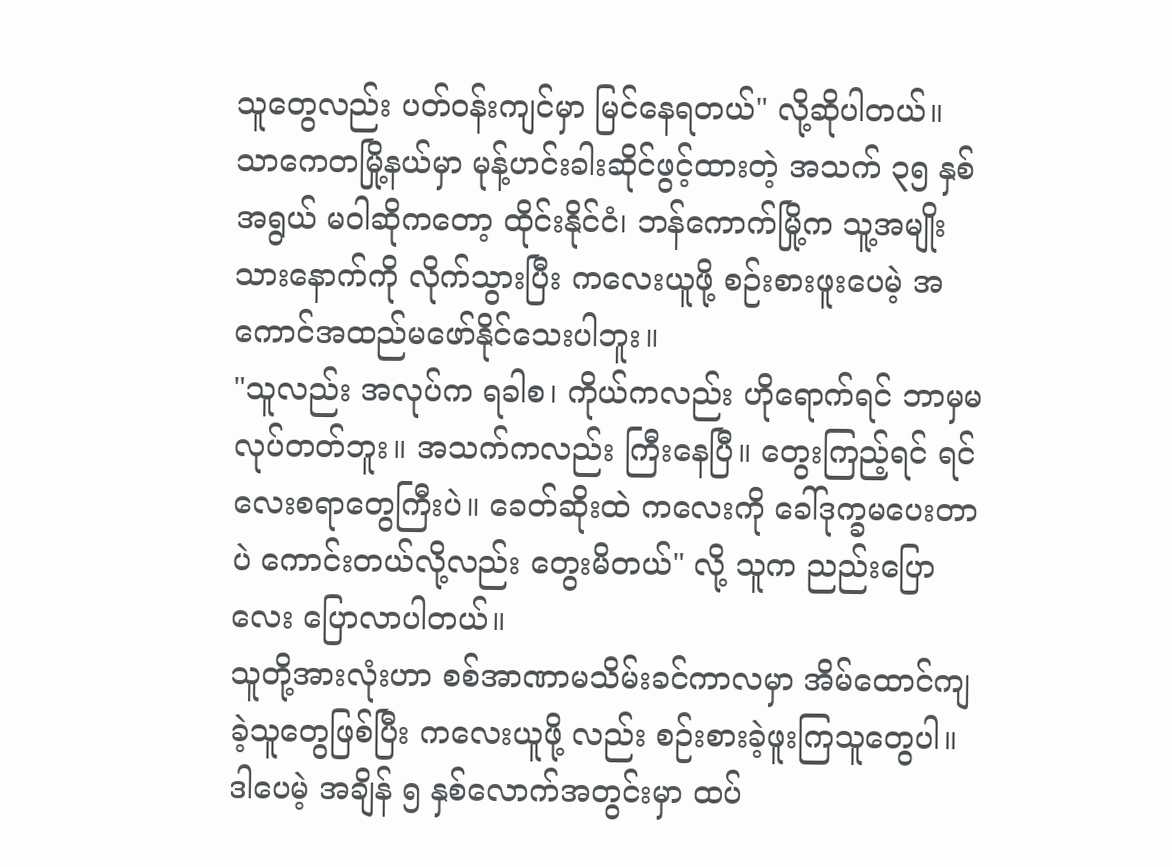သူတွေလည်း ပတ်ဝန်းကျင်မှာ မြင်နေရတယ်" လို့ဆိုပါတယ်။
သာကေတမြို့နယ်မှာ မုန့်ဟင်းခါးဆိုင်ဖွင့်ထားတဲ့ အသက် ၃၅ နှစ်အရွယ် မဝါဆိုကတော့ ထိုင်းနိုင်ငံ၊ ဘန်ကောက်မြို့က သူ့အမျိုးသားနောက်ကို လိုက်သွားပြီး ကလေးယူဖို့ စဉ်းစားဖူးပေမဲ့ အကောင်အထည်မဖော်နိုင်သေးပါဘူး။
"သူလည်း အလုပ်က ရခါစ၊ ကိုယ်ကလည်း ဟိုရောက်ရင် ဘာမှမလုပ်တတ်ဘူး။ အသက်ကလည်း ကြီးနေပြီ။ တွေးကြည့်ရင် ရင်လေးစရာတွေကြီးပဲ။ ခေတ်ဆိုးထဲ ကလေးကို ခေါ်ဒုက္ခမပေးတာပဲ ကောင်းတယ်လို့လည်း တွေးမိတယ်" လို့ သူက ညည်းပြောလေး ပြောလာပါတယ်။
သူတို့အားလုံးဟာ စစ်အာဏာမသိမ်းခင်ကာလမှာ အိမ်ထောင်ကျခဲ့သူတွေဖြစ်ပြီး ကလေးယူဖို့ လည်း စဉ်းစားခဲ့ဖူးကြသူတွေပါ။
ဒါပေမဲ့ အချိန် ၅ နှစ်လောက်အတွင်းမှာ ထပ်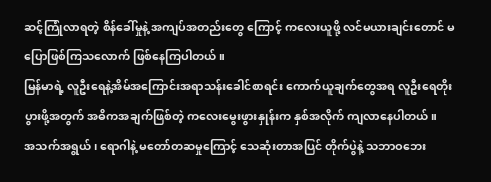ဆင့်ကြုံလာရတဲ့ စိန်ခေါ်မှုနဲ့ အကျပ်အတည်းတွေ ကြောင့် ကလေးယူဖို့ လင်မယားချင်းတောင် မပြောဖြစ်ကြသလောက် ဖြစ်နေကြပါတယ်။
မြန်မာရဲ့ လူဦးရေနဲ့အိမ်အကြောင်းအရာသန်းခေါင်စာရင်း ကောက်ယူချက်တွေအရ လူဦးရေတိုးပွားဖို့အတွက် အဓိကအချက်ဖြစ်တဲ့ ကလေးမွေးဖွားနှုန်းက နှစ်အလိုက် ကျလာနေပါတယ်။
အသက်အရွယ်၊ ရောဂါနဲ့ မတော်တဆမှုကြောင့် သေဆုံးတာအပြင် တိုက်ပွဲနဲ့ သဘာဝဘေး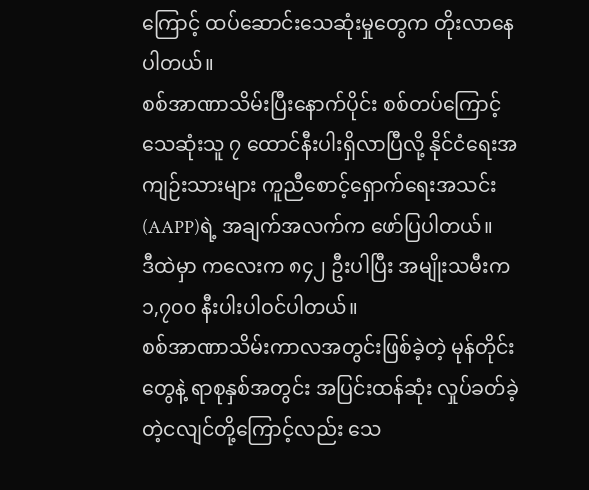ကြောင့် ထပ်ဆောင်းသေဆုံးမှုတွေက တိုးလာနေပါတယ်။
စစ်အာဏာသိမ်းပြီးနောက်ပိုင်း စစ်တပ်ကြောင့် သေဆုံးသူ ၇ ထောင်နီးပါးရှိလာပြီလို့ နိုင်ငံရေးအကျဉ်းသားများ ကူညီစောင့်ရှောက်ရေးအသင်း(AAPP)ရဲ့ အချက်အလက်က ဖော်ပြပါတယ်။
ဒီထဲမှာ ကလေးက ၈၄၂ ဦးပါပြီး အမျိုးသမီးက ၁,၇၀၀ နီးပါးပါဝင်ပါတယ်။
စစ်အာဏာသိမ်းကာလအတွင်းဖြစ်ခဲ့တဲ့ မုန်တိုင်းတွေနဲ့ ရာစုနှစ်အတွင်း အပြင်းထန်ဆုံး လှုပ်ခတ်ခဲ့တဲ့ငလျင်တို့ကြောင့်လည်း သေ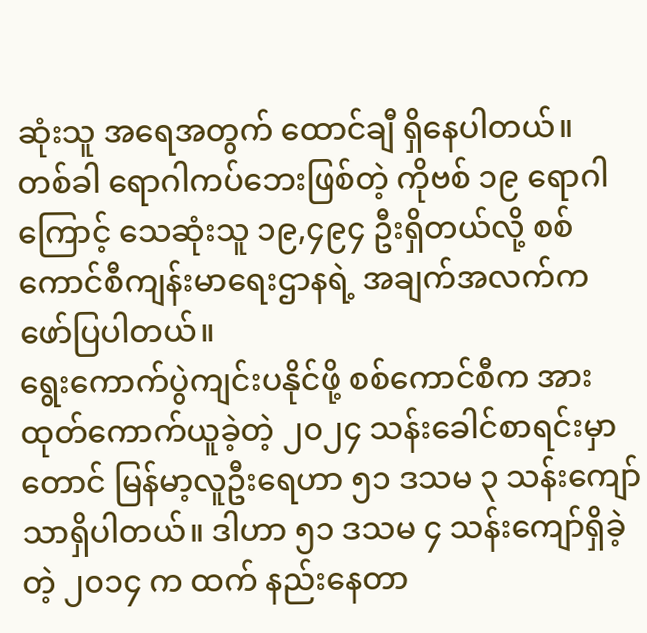ဆုံးသူ အရေအတွက် ထောင်ချီ ရှိနေပါတယ်။
တစ်ခါ ရောဂါကပ်ဘေးဖြစ်တဲ့ ကိုဗစ် ၁၉ ရောဂါကြောင့် သေဆုံးသူ ၁၉,၄၉၄ ဦးရှိတယ်လို့ စစ်ကောင်စီကျန်းမာရေးဌာနရဲ့ အချက်အလက်က ဖော်ပြပါတယ်။
ရွေးကောက်ပွဲကျင်းပနိုင်ဖို့ စစ်ကောင်စီက အားထုတ်ကောက်ယူခဲ့တဲ့ ၂၀၂၄ သန်းခေါင်စာရင်းမှာတောင် မြန်မာ့လူဦးရေဟာ ၅၁ ဒသမ ၃ သန်းကျော်သာရှိပါတယ်။ ဒါဟာ ၅၁ ဒသမ ၄ သန်းကျော်ရှိခဲ့တဲ့ ၂၀၁၄ က ထက် နည်းနေတာ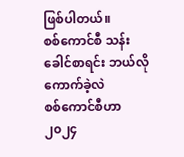ဖြစ်ပါတယ်။
စစ်ကောင်စီ သန်းခေါင်စာရင်း ဘယ်လိုကောက်ခဲ့လဲ
စစ်ကောင်စီဟာ ၂၀၂၄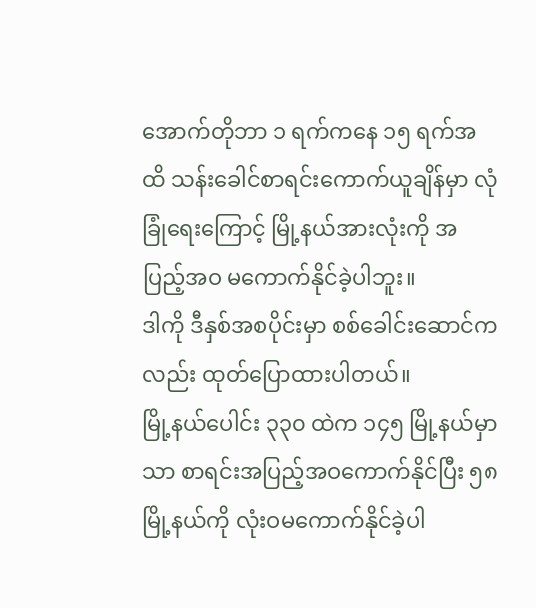အောက်တိုဘာ ၁ ရက်ကနေ ၁၅ ရက်အထိ သန်းခေါင်စာရင်းကောက်ယူချိန်မှာ လုံခြုံရေးကြောင့် မြို့နယ်အားလုံးကို အပြည့်အဝ မကောက်နိုင်ခဲ့ပါဘူး။
ဒါကို ဒီနှစ်အစပိုင်းမှာ စစ်ခေါင်းဆောင်ကလည်း ထုတ်ပြောထားပါတယ်။
မြို့နယ်ပေါင်း ၃၃၀ ထဲက ၁၄၅ မြို့နယ်မှာသာ စာရင်းအပြည့်အဝကောက်နိုင်ပြီး ၅၈ မြို့နယ်ကို လုံးဝမကောက်နိုင်ခဲ့ပါ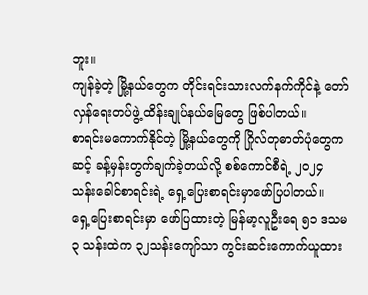ဘူး။
ကျန်ခဲ့တဲ့ မြို့နယ်တွေက တိုင်းရင်းသားလက်နက်ကိုင်နဲ့ တော်လှန်ရေးတပ်ဖွဲ့ ထိန်းချုပ်နယ်မြေတွေ ဖြစ်ပါတယ်။
စာရင်းမကောက်နိုင်တဲ့ မြို့နယ်တွေကို ဂြိုလ်တုဓာတ်ပုံတွေကဆင့် ခန့်မှန်းတွက်ချက်ခဲ့တယ်လို့ စစ်ကောင်စီရဲ့ ၂၀၂၄ သန်းခေါင်စာရင်းရဲ့ ရှေ့ပြေးစာရင်းမှာဖော်ပြပါတယ်။
ရှေ့ပြေးစာရင်းမှာ ဖော်ပြထားတဲ့ မြန်မာ့လူဦးရေ ၅၁ ဒသမ ၃ သန်းထဲက ၃၂သန်းကျော်သာ ကွင်းဆင်းကောက်ယူထား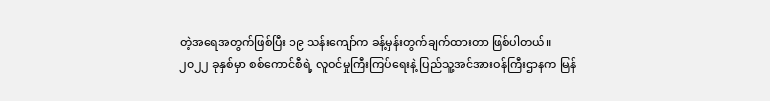တဲ့အရေအတွက်ဖြစ်ပြီး ၁၉ သန်းကျော်က ခန့်မှန်းတွက်ချက်ထားတာ ဖြစ်ပါတယ်။
၂၀၂၂ ခုနှစ်မှာ စစ်ကောင်စီရဲ့ လူဝင်မှုကြီးကြပ်ရေးနဲ့ ပြည်သူ့အင်အားဝန်ကြီးဌာနက မြန်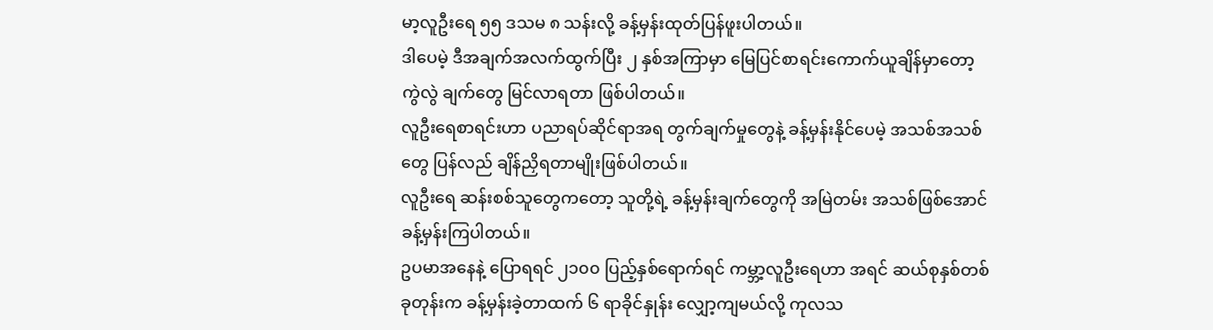မာ့လူဦးရေ ၅၅ ဒသမ ၈ သန်းလို့ ခန့်မှန်းထုတ်ပြန်ဖူးပါတယ်။
ဒါပေမဲ့ ဒီအချက်အလက်ထွက်ပြီး ၂ နှစ်အကြာမှာ မြေပြင်စာရင်းကောက်ယူချိန်မှာတော့ ကွဲလွဲ ချက်တွေ မြင်လာရတာ ဖြစ်ပါတယ်။
လူဦးရေစာရင်းဟာ ပညာရပ်ဆိုင်ရာအရ တွက်ချက်မှုတွေနဲ့ ခန့်မှန်းနိုင်ပေမဲ့ အသစ်အသစ်တွေ ပြန်လည် ချိန်ညှိရတာမျိုးဖြစ်ပါတယ်။
လူဦးရေ ဆန်းစစ်သူတွေကတော့ သူတို့ရဲ့ ခန့်မှန်းချက်တွေကို အမြဲတမ်း အသစ်ဖြစ်အောင် ခန့်မှန်းကြပါတယ်။
ဥပမာအနေနဲ့ ပြောရရင် ၂၁၀၀ ပြည့်နှစ်ရောက်ရင် ကမ္ဘာ့လူဦးရေဟာ အရင် ဆယ်စုနှစ်တစ်ခုတုန်းက ခန့်မှန်းခဲ့တာထက် ၆ ရာခိုင်နှုန်း လျှော့ကျမယ်လို့ ကုလသ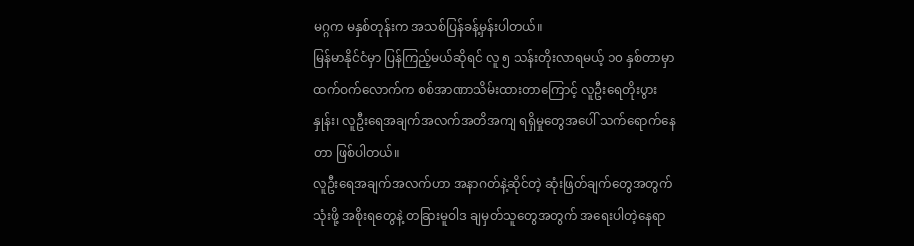မဂ္ဂက မနှစ်တုန်းက အသစ်ပြန်ခန့်မှန်းပါတယ်။
မြန်မာနိုင်ငံမှာ ပြန်ကြည့်မယ်ဆိုရင် လူ ၅ သန်းတိုးလာရမယ့် ၁၀ နှစ်တာမှာ ထက်ဝက်လောက်က စစ်အာဏာသိမ်းထားတာကြောင့် လူဦးရေတိုးပွားနှုန်း၊ လူဦးရေအချက်အလက်အတိအကျ ရရှိမှုတွေအပေါ် သက်ရောက်နေတာ ဖြစ်ပါတယ်။
လူဦးရေအချက်အလက်ဟာ အနာဂတ်နဲ့ဆိုင်တဲ့ ဆုံးဖြတ်ချက်တွေအတွက် သုံးဖို့ အစိုးရတွေနဲ့ တခြားမူဝါဒ ချမှတ်သူတွေအတွက် အရေးပါတဲ့နေရာ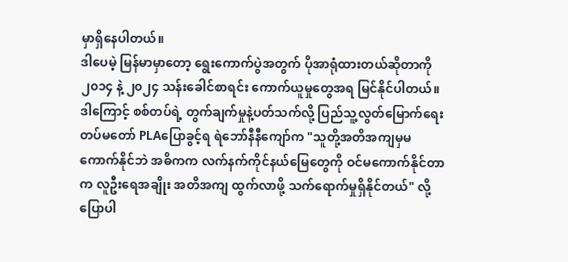မှာရှိနေပါတယ်။
ဒါပေမဲ့ မြန်မာမှာတော့ ရွေးကောက်ပွဲအတွက် ပိုအာရုံထားတယ်ဆိုတာကို ၂၀၁၄ နဲ့ ၂၀၂၄ သန်းခေါင်စာရင်း ကောက်ယူမှုတွေအရ မြင်နိုင်ပါတယ်။
ဒါကြောင့် စစ်တပ်ရဲ့ တွက်ချက်မှုနဲ့ပတ်သက်လို့ ပြည်သူ့လွတ်မြောက်ရေး တပ်မတော် PLAပြောခွင့်ရ ရဲဘော်နီနီကျော်က "သူတို့အတိအကျမှမကောက်နိုင်ဘဲ အဓိကက လက်နက်ကိုင်နယ်မြေတွေကို ဝင်မကောက်နိုင်တာက လူဦးရေအချိုး အတိအကျ ထွက်လာဖို့ သက်ရောက်မှုရှိနိုင်တယ်" လို့ ပြောပါ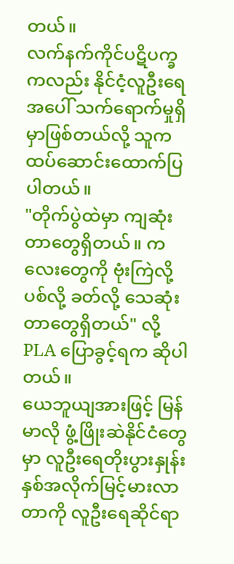တယ်။
လက်နက်ကိုင်ပဋိပက္ခကလည်း နိုင်ငံ့လူဦးရေအပေါ် သက်ရောက်မှုရှိမှာဖြစ်တယ်လို့ သူကထပ်ဆောင်းထောက်ပြပါတယ်။
"တိုက်ပွဲထဲမှာ ကျဆုံးတာတွေရှိတယ်။ ကလေးတွေကို ဗုံးကြဲလို့ ပစ်လို့ ခတ်လို့ သေဆုံးတာတွေရှိတယ်" လို့ PLA ပြောခွင့်ရက ဆိုပါတယ်။
ယေဘူယျအားဖြင့် မြန်မာလို ဖွံ့ဖြိုးဆဲနိုင်ငံတွေမှာ လူဦးရေတိုးပွားနှုန်း နှစ်အလိုက်မြင့်မားလာတာကို လူဦးရေဆိုင်ရာ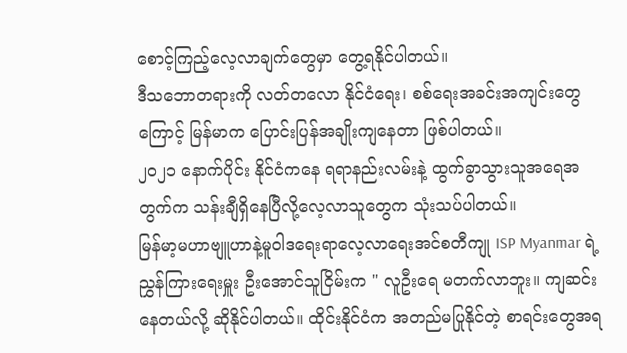စောင့်ကြည့်လေ့လာချက်တွေမှာ တွေ့ရနိုင်ပါတယ်။
ဒီသဘောတရားကို လတ်တလော နိုင်ငံရေး၊ စစ်ရေးအခင်းအကျင်းတွေကြောင့် မြန်မာက ပြောင်းပြန်အချိုးကျနေတာ ဖြစ်ပါတယ်။
၂၀၂၁ နောက်ပိုင်း နိုင်ငံကနေ ရရာနည်းလမ်းနဲ့ ထွက်ခွာသွားသူအရေအတွက်က သန်းချီရှိနေပြီလို့လေ့လာသူတွေက သုံးသပ်ပါတယ်။
မြန်မာ့မဟာဗျူဟာနဲ့မူဝါဒရေးရာလေ့လာရေးအင်စတီကျု ISP Myanmar ရဲ့ ညွှန်ကြားရေးမှူး ဦးအောင်သူငြိမ်းက " လူဦးရေ မတက်လာဘူး။ ကျဆင်းနေတယ်လို့ ဆိုနိုင်ပါတယ်။ ထိုင်းနိုင်ငံက အတည်မပြုနိုင်တဲ့ စာရင်းတွေအရ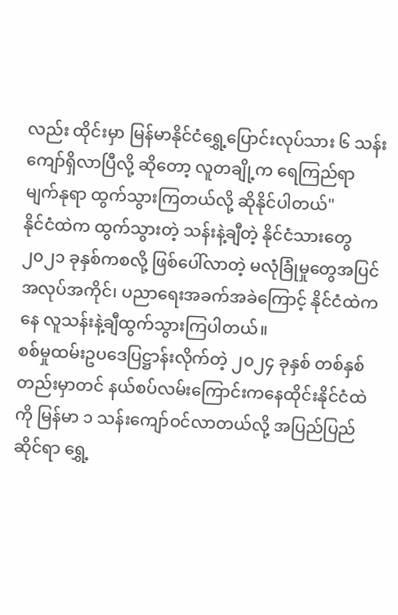လည်း ထိုင်းမှာ မြန်မာနိုင်ငံရွှေ့ပြောင်းလုပ်သား ၆ သန်းကျော်ရှိလာပြီလို့ ဆိုတော့ လူတချို့က ရေကြည်ရာ မျက်နုရာ ထွက်သွားကြတယ်လို့ ဆိုနိုင်ပါတယ်"
နိုင်ငံထဲက ထွက်သွားတဲ့ သန်းနဲ့ချီတဲ့ နိုင်ငံသားတွေ
၂၀၂၁ ခုနှစ်ကစလို့ ဖြစ်ပေါ်လာတဲ့ မလုံခြုံမှုတွေအပြင် အလုပ်အကိုင်၊ ပညာရေးအခက်အခဲကြောင့် နိုင်ငံထဲကနေ လူသန်းနဲ့ချီထွက်သွားကြပါတယ်။
စစ်မှုထမ်းဥပဒေပြဋ္ဌာန်းလိုက်တဲ့ ၂၀၂၄ ခုနှစ် တစ်နှစ်တည်းမှာတင် နယ်စပ်လမ်းကြောင်းကနေထိုင်းနိုင်ငံထဲကို မြန်မာ ၁ သန်းကျော်ဝင်လာတယ်လို့ အပြည်ပြည်ဆိုင်ရာ ရွှေ့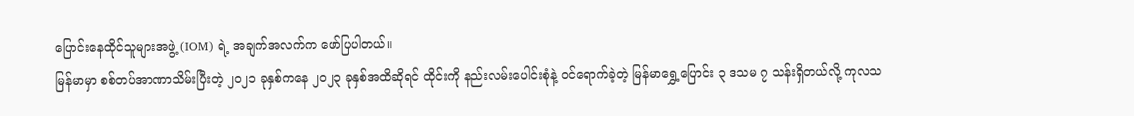ပြောင်းနေထိုင်သူများအဖွဲ့ (IOM) ရဲ့ အချက်အလက်က ဖော်ပြပါတယ်။
မြန်မာမှာ စစ်တပ်အာဏာသိမ်းပြီးတဲ့ ၂၀၂၁ ခုနှစ်ကနေ ၂၀၂၃ ခုနှစ်အထိဆိုရင် ထိုင်းကို နည်းလမ်းပေါင်းစုံနဲ့ ဝင်ရောက်ခဲ့တဲ့ မြန်မာရွှေ့ပြောင်း ၃ ဒသမ ၇ သန်းရှိတယ်လို့ ကုလသ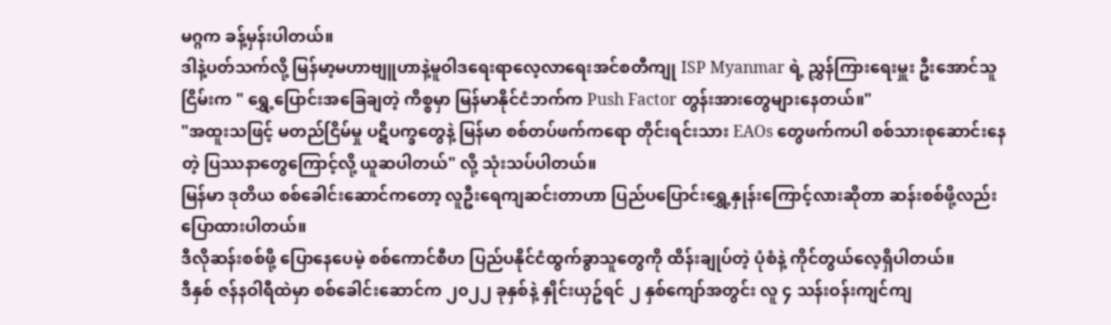မဂ္ဂက ခန့်မှန်းပါတယ်။
ဒါနဲ့ပတ်သက်လို့ မြန်မာ့မဟာဗျူဟာနဲ့မူဝါဒရေးရာလေ့လာရေးအင်စတီကျု ISP Myanmar ရဲ့ ညွှန်ကြားရေးမှူး ဦးအောင်သူငြိမ်းက " ရွှေ့ပြောင်းအခြေချတဲ့ ကိစ္စမှာ မြန်မာနိုင်ငံဘက်က Push Factor တွန်းအားတွေများနေတယ်။"
"အထူးသဖြင့် မတည်ငြိမ်မှု ပဋိပက္ခတွေနဲ့ မြန်မာ စစ်တပ်ဖက်ကရော တိုင်းရင်းသား EAOs တွေဖက်ကပါ စစ်သားစုဆောင်းနေတဲ့ ပြဿနာတွေကြောင့်လို့ ယူဆပါတယ်" လို့ သုံးသပ်ပါတယ်။
မြန်မာ ဒုတိယ စစ်ခေါင်းဆောင်ကတော့ လူဦးရေကျဆင်းတာဟာ ပြည်ပပြောင်းရွှေ့နှုန်းကြောင့်လားဆိုတာ ဆန်းစစ်ဖို့လည်း ပြောထားပါတယ်။
ဒီလိုဆန်းစစ်ဖို့ ပြောနေပေမဲ့ စစ်ကောင်စီဟ ပြည်ပနိုင်ငံထွက်ခွာသူတွေကို ထိန်းချုပ်တဲ့ ပုံစံနဲ့ ကိုင်တွယ်လေ့ရှိပါတယ်။
ဒီနှစ် ဇန်နဝါရီထဲမှာ စစ်ခေါင်းဆောင်က ၂၀၂၂ ခုနှစ်နဲ့ နှိုင်းယှဥ်ရင် ၂ နှစ်ကျော်အတွင်း လူ ၄ သန်းဝန်းကျင်ကျ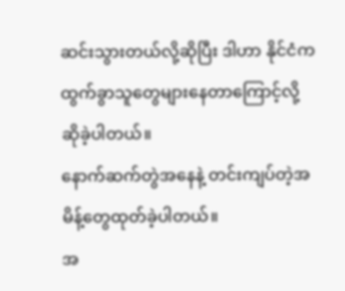ဆင်းသွားတယ်လို့ဆိုပြီး ဒါဟာ နိုင်ငံက ထွက်ခွာသူတွေများနေတာကြောင့်လို့ ဆိုခဲ့ပါတယ်။
နောက်ဆက်တွဲအနေနဲ့ တင်းကျပ်တဲ့အမိန့်တွေထုတ်ခဲ့ပါတယ်။
အ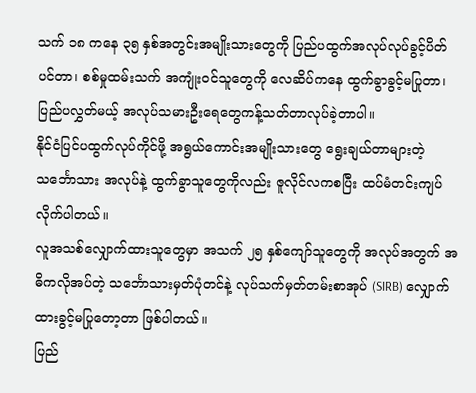သက် ၁၈ ကနေ ၃၅ နှစ်အတွင်းအမျိုးသားတွေကို ပြည်ပထွက်အလုပ်လုပ်ခွင့်ပိတ်ပင်တာ၊ စစ်မှုထမ်းသက် အကျုံးဝင်သူတွေကို လေဆိပ်ကနေ ထွက်ခွာခွင့်မပြုတာ၊ ပြည်ပလွှတ်မယ့် အလုပ်သမားဦးရေတွေကန့်သတ်တာလုပ်ခဲ့တာပါ။
နိုင်ငံပြင်ပထွက်လုပ်ကိုင်ဖို့ အရွယ်ကောင်းအမျိုးသားတွေ ရွေးချယ်တာများတဲ့ သင်္ဘောသား အလုပ်နဲ့ ထွက်ခွာသူတွေကိုလည်း ဇူလိုင်လကစပြီး ထပ်မံတင်းကျပ်လိုက်ပါတယ်။
လူအသစ်လျှောက်ထားသူတွေမှာ အသက် ၂၅ နှစ်ကျော်သူတွေကို အလုပ်အတွက် အဓိကလိုအပ်တဲ့ သင်္ဘောသားမှတ်ပုံတင်နဲ့ လုပ်သက်မှတ်တမ်းစာအုပ် (SIRB) လျှောက်ထားခွင့်မပြုတော့တာ ဖြစ်ပါတယ်။
ပြည်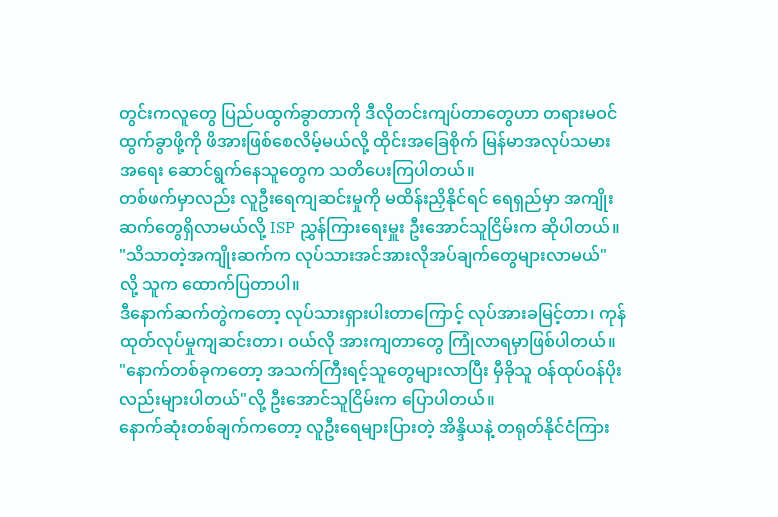တွင်းကလူတွေ ပြည်ပထွက်ခွာတာကို ဒီလိုတင်းကျပ်တာတွေဟာ တရားမဝင် ထွက်ခွာဖို့ကို ဖိအားဖြစ်စေလိမ့်မယ်လို့ ထိုင်းအခြေစိုက် မြန်မာအလုပ်သမားအရေး ဆောင်ရွက်နေသူတွေက သတိပေးကြပါတယ်။
တစ်ဖက်မှာလည်း လူဦးရေကျဆင်းမှုကို မထိန်းညှိနိုင်ရင် ရေရှည်မှာ အကျိုးဆက်တွေရှိလာမယ်လို့ ISP ညွှန်ကြားရေးမှူး ဦးအောင်သူငြိမ်းက ဆိုပါတယ်။
"သိသာတဲ့အကျိုးဆက်က လုပ်သားအင်အားလိုအပ်ချက်တွေများလာမယ်" လို့ သူက ထောက်ပြတာပါ။
ဒီနောက်ဆက်တွဲကတော့ လုပ်သားရှားပါးတာကြောင့် လုပ်အားခမြင့်တာ၊ ကုန်ထုတ်လုပ်မှုကျဆင်းတာ၊ ဝယ်လို အားကျတာတွေ ကြုံလာရမှာဖြစ်ပါတယ်။
"နောက်တစ်ခုကတော့ အသက်ကြီးရင့်သူတွေများလာပြီး မှီခိုသူ ဝန်ထုပ်ဝန်ပိုးလည်းများပါတယ်"လို့ ဦးအောင်သူငြိမ်းက ပြောပါတယ်။
နောက်ဆုံးတစ်ချက်ကတော့ လူဦးရေများပြားတဲ့ အိန္ဒိယနဲ့ တရုတ်နိုင်ငံကြား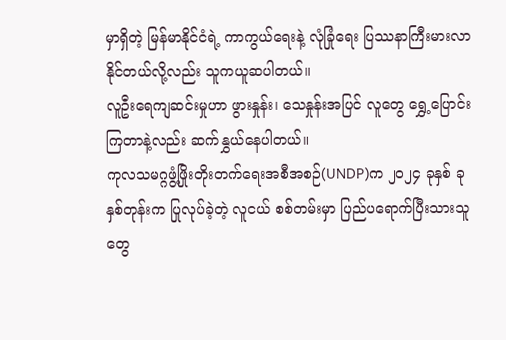မှာရှိတဲ့ မြန်မာနိုင်ငံရဲ့ ကာကွယ်ရေးနဲ့ လုံခြုံရေး ပြဿနာကြီးမားလာနိုင်တယ်လို့လည်း သူကယူဆပါတယ်။
လူဦးရေကျဆင်းမှုဟာ ဖွားနှုန်း၊ သေနှုန်းအပြင် လူတွေ ရွှေ့ပြောင်းကြတာနဲ့လည်း ဆက်နွှယ်နေပါတယ်။
ကုလသမဂ္ဂဖွံ့ဖြိုးတိုးတက်ရေးအစီအစဉ်(UNDP)က ၂၀၂၄ ခုနှစ် ခုနှစ်တုန်းက ပြုလုပ်ခဲ့တဲ့ လူငယ် စစ်တမ်းမှာ ပြည်ပရောက်ပြီးသားသူတွေ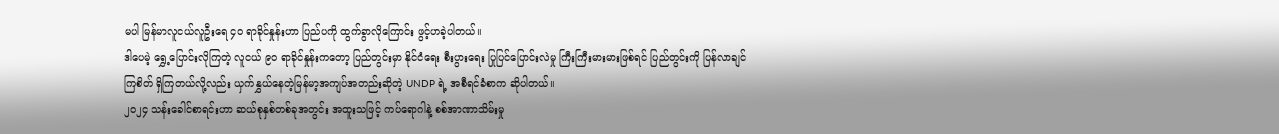မပါ မြန်မာလူငယ်လူဦးရေ ၄၀ ရာခိုင်နှုန်းဟာ ပြည်ပကို ထွက်ခွာလိုကြောင်း ဖွင့်ဟခဲ့ပါတယ်။
ဒါပေမဲ့ ရွှေ့ပြောင်းလိုကြတဲ့ လူငယ် ၉၀ ရာခိုင်နှုန်းကတော့ ပြည်တွင်းမှာ နိုင်ငံရေး စီးပွားရေး ပြုပြင်ပြောင်းလဲမှု ကြီးကြီးမားမားဖြစ်ရင် ပြည်တွင်းကို ပြန်လာချင်ကြစိတ် ရှိကြတယ်လို့လည်း ယှက်နွှယ်နေတဲ့မြန်မာ့အကျပ်အတည်းဆိုတဲ့ UNDP ရဲ့ အစီရင်ခံစာက ဆိုပါတယ်။
၂၀၂၄ သန်းခေါင်စာရင်းဟာ ဆယ်စုနှစ်တစ်ခုအတွင်း အထူးသဖြင့် ကပ်ရောဂါနဲ့ စစ်အာဏာသိမ်းမှု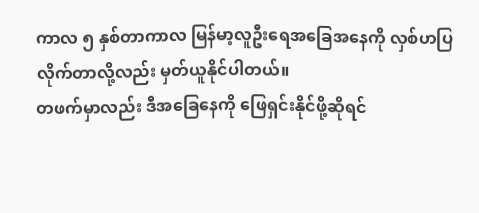ကာလ ၅ နှစ်တာကာလ မြန်မာ့လူဦးရေအခြေအနေကို လှစ်ဟပြလိုက်တာလို့လည်း မှတ်ယူနိုင်ပါတယ်။
တဖက်မှာလည်း ဒီအခြေနေကို ဖြေရှင်းနိုင်ဖို့ဆိုရင်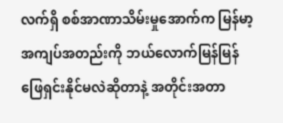လက်ရှိ စစ်အာဏာသိမ်းမှုအောက်က မြန်မာ့အကျပ်အတည်းကို ဘယ်လောက်မြန်မြန် ဖြေရှင်းနိုင်မလဲဆိုတာနဲ့ အတိုင်းအတာ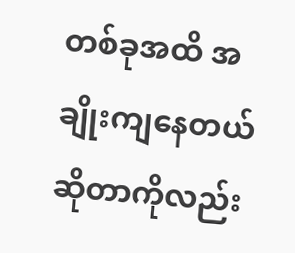တစ်ခုအထိ အချိုးကျနေတယ်ဆိုတာကိုလည်း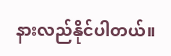နားလည်နိုင်ပါတယ်။